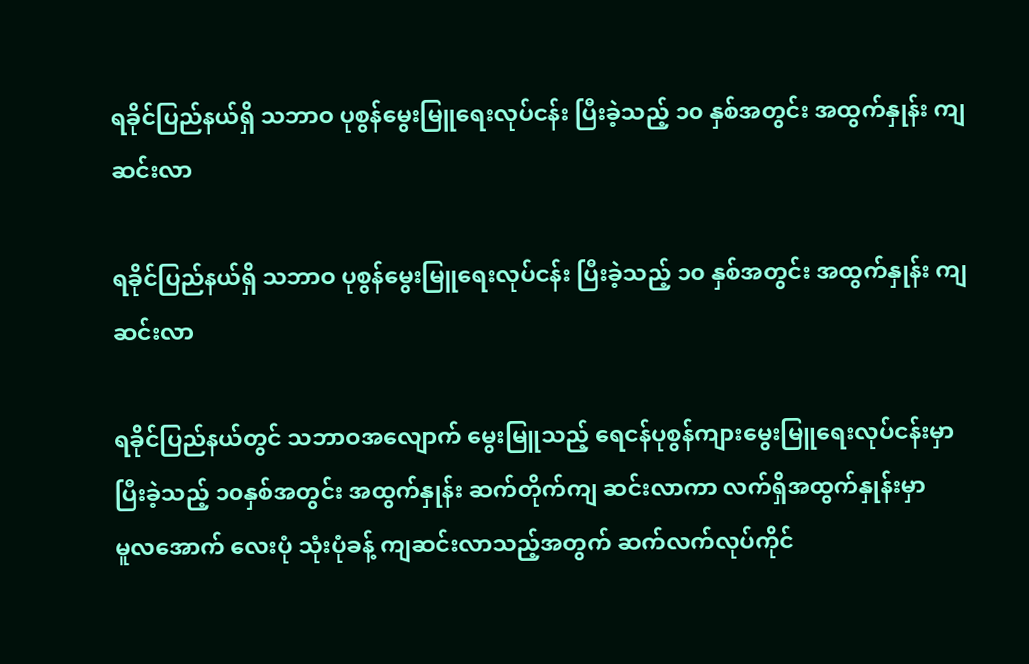ရခိုင်ပြည်နယ်ရှိ သဘာဝ ပုစွန်မွေးမြူရေးလုပ်ငန်း ပြီးခဲ့သည့် ၁၀ နှစ်အတွင်း အထွက်နှုန်း ကျဆင်းလာ

ရခိုင်ပြည်နယ်ရှိ သဘာဝ ပုစွန်မွေးမြူရေးလုပ်ငန်း ပြီးခဲ့သည့် ၁၀ နှစ်အတွင်း အထွက်နှုန်း ကျဆင်းလာ

ရခိုင်ပြည်နယ်တွင် သဘာဝအလျောက် မွေးမြူသည့် ရေငန်ပုစွန်ကျားမွေးမြူရေးလုပ်ငန်းမှာ
ပြီးခဲ့သည့် ၁၀နှစ်အတွင်း အထွက်နှုန်း ဆက်တိုက်ကျ ဆင်းလာကာ လက်ရှိအထွက်နှုန်းမှာ
မူလအောက် လေးပုံ သုံးပုံခန့် ကျဆင်းလာသည့်အတွက် ဆက်လက်လုပ်ကိုင်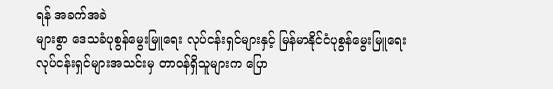ရန် အခက်အခဲ
များစွာ ဒေသခံပုစွန်မွေးမြူရေး လုပ်ငန်းရှင်များနှင့် မြန်မာနိုင်ငံပုစွန်မွေးမြူရေး
လုပ်ငန်းရှင်များအသင်းမှ တာဝန်ရှိသူများက ပြော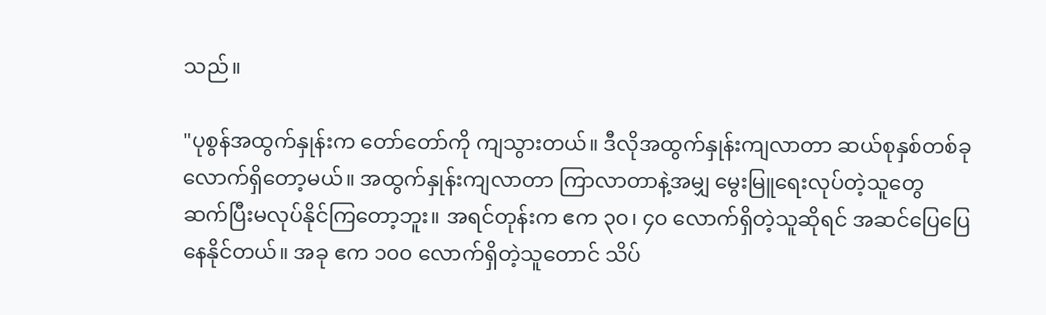သည်။

"ပုစွန်အထွက်နှုန်းက တော်တော်ကို ကျသွားတယ်။ ဒီလိုအထွက်နှုန်းကျလာတာ ဆယ်စုနှစ်တစ်ခု
လောက်ရှိတော့မယ်။ အထွက်နှုန်းကျလာတာ ကြာလာတာနဲ့အမျှ မွေးမြူရေးလုပ်တဲ့သူတွေ
ဆက်ပြီးမလုပ်နိုင်ကြတော့ဘူး။ အရင်တုန်းက ဧက ၃၀၊ ၄၀ လောက်ရှိတဲ့သူဆိုရင် အဆင်ပြေပြေ
နေနိုင်တယ်။ အခု ဧက ၁၀၀ လောက်ရှိတဲ့သူတောင် သိပ်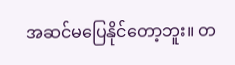အဆင်မပြေနိုင်တော့ဘူး။ တ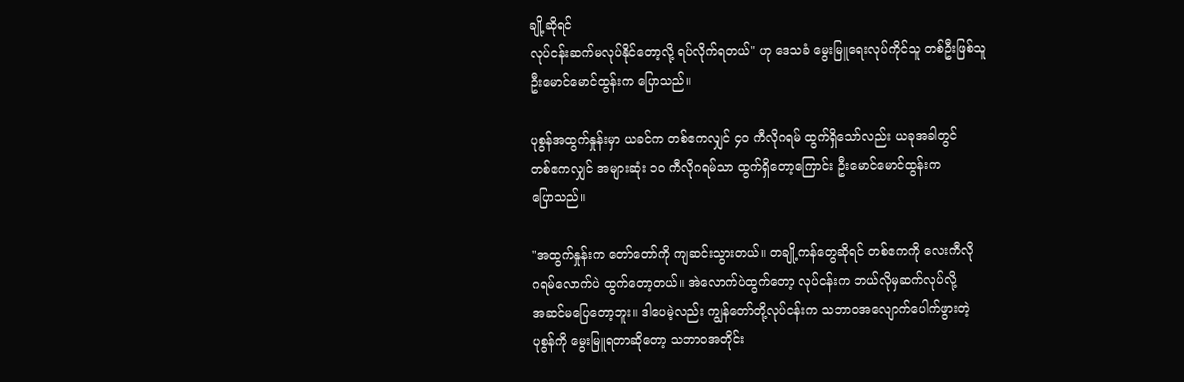ချို့ဆိုရင်
လုပ်ငန်းဆက်မလုပ်နိုင်တော့လို့ ရပ်လိုက်ရတယ်" ဟု ဒေသခံ မွေးမြူရေးလုပ်ကိုင်သူ တစ်ဦးဖြစ်သူ
ဦးမောင်မောင်ထွန်းက ပြောသည်။

ပုစွန်အထွက်နှုန်းမှာ ယခင်က တစ်ဧကလျှင် ၄၀ ကီလိုဂရမ် ထွက်ရှိသော်လည်း ယခုအခါတွင်
တစ်ဧကလျှင် အများဆုံး ၁၀ ကီလိုဂရမ်သာ ထွက်ရှိတော့ကြောင်း ဦးမောင်မောင်ထွန်းက
ပြောသည်။

"အထွက်နှုန်းက တော်တော်ကို ကျဆင်းသွားတယ်။ တချို့ကန်တွေဆိုရင် တစ်ဧကကို လေးကီလို
ဂရမ်လောက်ပဲ ထွက်တော့တယ်။ အဲလောက်ပဲထွက်တော့ လုပ်ငန်းက ဘယ်လိုမှဆက်လုပ်လို့
အဆင်မပြေတော့ဘူး။ ဒါပေမဲ့လည်း ကျွန်တော်တို့လုပ်ငန်းက သဘာဝအလျောက်ပေါက်ဖွားတဲ့
ပုစွန်ကို မွေးမြူရတာဆိုတော့ သဘာဝအတိုင်း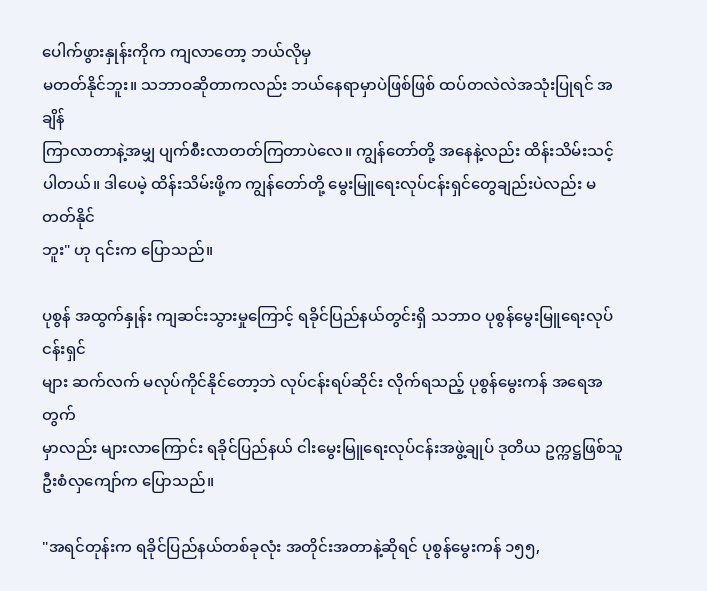ပေါက်ဖွားနှုန်းကိုက ကျလာတော့ ဘယ်လိုမှ
မတတ်နိုင်ဘူး။ သဘာဝဆိုတာကလည်း ဘယ်နေရာမှာပဲဖြစ်ဖြစ် ထပ်တလဲလဲအသုံးပြုရင် အချိန်
ကြာလာတာနဲ့အမျှ ပျက်စီးလာတတ်ကြတာပဲလေ။ ကျွန်တော်တို့ အနေနဲ့လည်း ထိန်းသိမ်းသင့်
ပါတယ်။ ဒါပေမဲ့ ထိန်းသိမ်းဖို့က ကျွန်တော်တို့ မွေးမြူရေးလုပ်ငန်းရှင်တွေချည်းပဲလည်း မတတ်နိုင်
ဘူး" ဟု ၎င်းက ပြောသည်။

ပုစွန် အထွက်နှုန်း ကျဆင်းသွားမှုကြောင့် ရခိုင်ပြည်နယ်တွင်းရှိ သဘာဝ ပုစွန်မွေးမြူရေးလုပ်ငန်းရှင်
များ ဆက်လက် မလုပ်ကိုင်နိုင်တော့ဘဲ လုပ်ငန်းရပ်ဆိုင်း လိုက်ရသည့် ပုစွန်မွေးကန် အရေအတွက်
မှာလည်း များလာကြောင်း ရခိုင်ပြည်နယ် ငါးမွေးမြူရေးလုပ်ငန်းအဖွဲ့ချုပ် ဒုတိယ ဥက္ကဋ္ဌဖြစ်သူ
ဦးစံလှကျော်က ပြောသည်။

"အရင်တုန်းက ရခိုင်ပြည်နယ်တစ်ခုလုံး အတိုင်းအတာနဲ့ဆိုရင် ပုစွန်မွေးကန် ၁၅၅,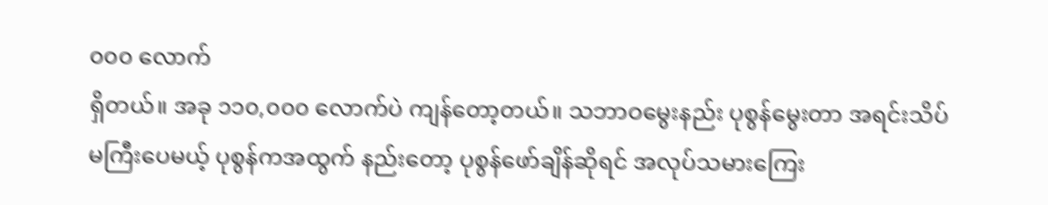၀၀၀ လောက်
ရှိတယ်။ အခု ၁၁၀,၀၀၀ လောက်ပဲ ကျန်တော့တယ်။ သဘာဝမွေးနည်း ပုစွန်မွေးတာ အရင်းသိပ်
မကြီးပေမယ့် ပုစွန်ကအထွက် နည်းတော့ ပုစွန်ဖော်ချိန်ဆိုရင် အလုပ်သမားကြေး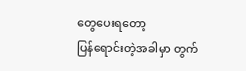တွေပေးရတော့
ပြန်ရောင်းတဲ့အခါမှာ တွက်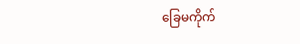ခြေမကိုက်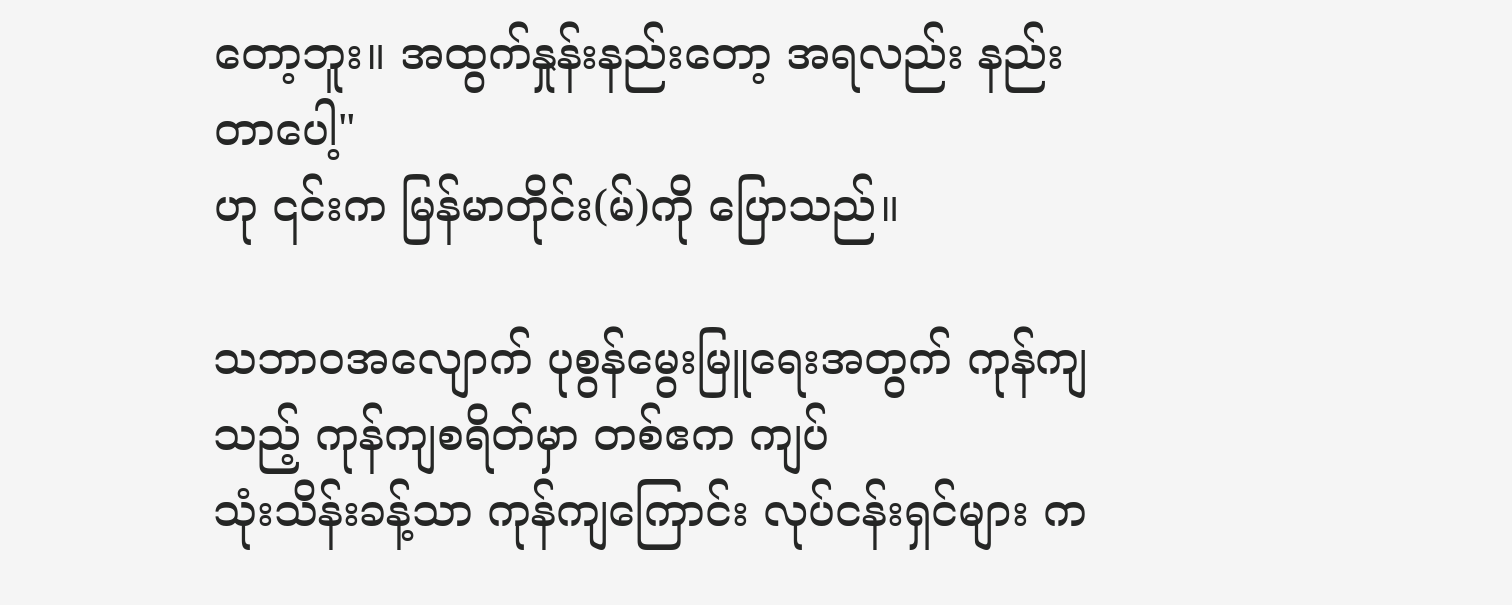တော့ဘူး။ အထွက်နှုန်းနည်းတော့ အရလည်း နည်းတာပေါ့"
ဟု ၎င်းက မြန်မာတိုင်း(မ်)ကို ပြောသည်။

သဘာဝအလျောက် ပုစွန်မွေးမြူရေးအတွက် ကုန်ကျသည့် ကုန်ကျစရိတ်မှာ တစ်ဧက ကျပ်
သုံးသိန်းခန့်သာ ကုန်ကျကြောင်း လုပ်ငန်းရှင်များ က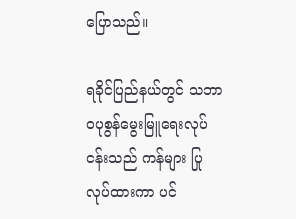ပြောသည်။

ရခိုင်ပြည်နယ်တွင် သဘာဝပုစွန်မွေးမြူရေးလုပ်ငန်းသည် ကန်များ ပြုလုပ်ထားကာ ပင်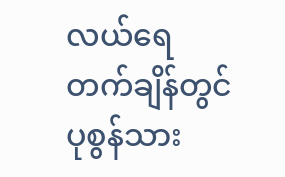လယ်ရေ
တက်ချိန်တွင် ပုစွန်သား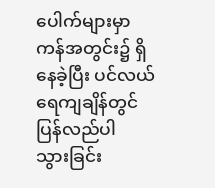ပေါက်များမှာ ကန်အတွင်း၌ ရှိနေခဲ့ပြီး ပင်လယ်ရေကျချိန်တွင် ပြန်လည်ပါ
သွားခြင်း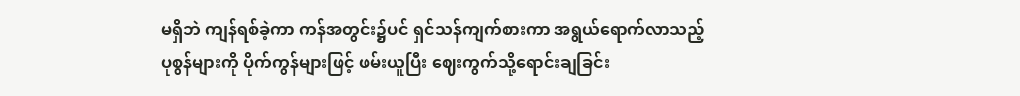မရှိဘဲ ကျန်ရစ်ခဲ့ကာ ကန်အတွင်း၌ပင် ရှင်သန်ကျက်စားကာ အရွယ်ရောက်လာသည့်
ပုစွန်များကို ပိုက်ကွန်များဖြင့် ဖမ်းယူပြီး ဈေးကွက်သို့ရောင်းချခြင်း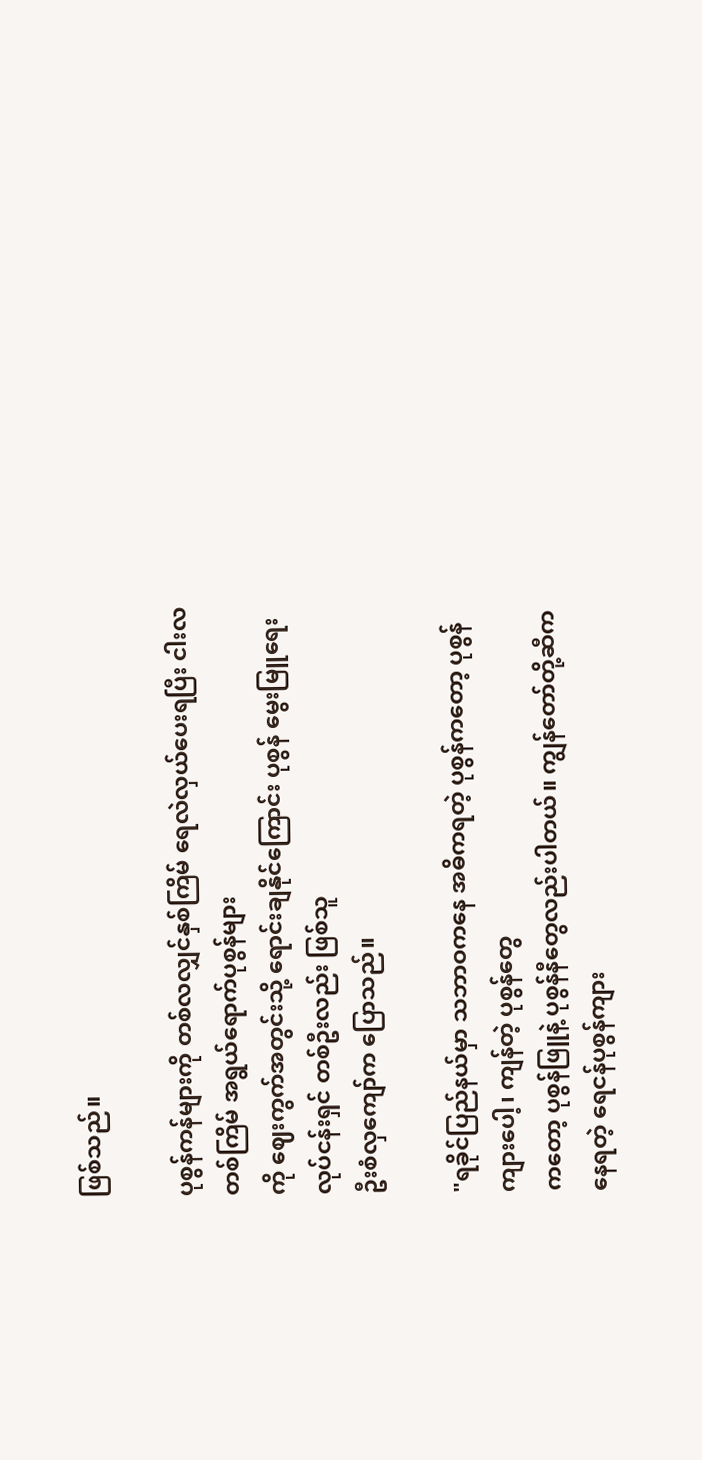ဖြစ်သည်။

ပုစွန်ကန်များကို တစ်လလျှင်နှစ်ကြိမ် ရေလဲလှယ်ပေးရပြီး ငါးလတစ်ကြိမ် အရွယ်ရောက်ပုစွန်များ
ကို ဈေးကွက်အတွင်းသို့ ရောင်းချနိုင်ကြောင်း ပုစွန် မွေးမြူရေးလုပ်ငန်းရှင် တစ်ဦးလည်း ဖြစ်သူ
ဦးစံလှကျော်က ပြောသည်။

"ရခိုင်ပြည်နယ်မှာ သဘာဝကနေ အဓိကရတဲ့ ပုစွန်ကတော့ ပုစွန်ကျားပေါ့၊ ကျန်တဲ့ ပုစွန်တွေ
ကတော့ ပုစွန်ဖြူနဲ့ ပုစွန်နီတွေလည်းပါတယ်။ ကျွန်တော်တို့ဆီကနေရတဲ့ ရေငန်ပုစွန်ကျား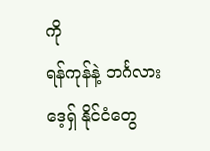ကို
ရန်ကုန်နဲ့ ဘင်္ဂလားဒေ့ရှ် နိုင်ငံတွေ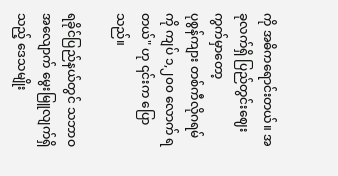ကို အဓိကရောင်းတယ်။ အခုလက်ရှိ ပြည်တွင်းဈေးကွက်မှာတော့
ပုစွန်ကျား တစ်ကီလိုဂရမ်ကို ကျပ် ၁,၂၀၀ လောက် ရတယ်" ဟု ၎င်းက ပြောသည်။

ရခိုင်ပြည်နယ်တွင် သဘာဝအလျောက် မွေးမြူလျက်ရှိသည့် ဒေသမျိုး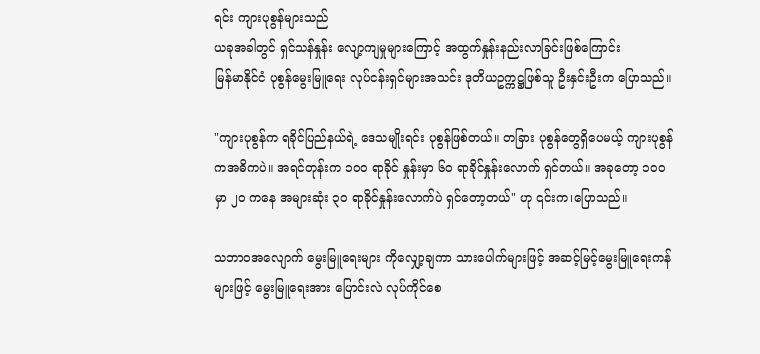ရင်း ကျားပုစွန်များသည်
ယခုအခါတွင် ရှင်သန်နှုန်း လျော့ကျမှုများကြောင့် အထွက်နှုန်းနည်းလာခြင်းဖြစ်ကြောင်း
မြန်မာနိုင်ငံ ပုစွန်မွေးမြူရေး လုပ်ငန်းရှင်များအသင်း ဒုတိယဥက္ကဋ္ဌဖြစ်သူ ဦးနှင်းဦးက ပြောသည်။

"ကျားပုစွန်က ရခိုင်ပြည်နယ်ရဲ့ ဒေသမျိုးရင်း ပုစွန်ဖြစ်တယ်။ တခြား ပုစွန်တွေရှိပေမယ့် ကျားပုစွန်
ကအဓိကပဲ။ အရင်တုန်းက ၁၀၀ ရာခိုင် နှုန်းမှာ ၆၀ ရာခိုင်နှုန်းလောက် ရှင်တယ်။ အခုတော့ ၁၀၀
မှာ ၂၀ ကနေ အများဆုံး ၃၀ ရာခိုင်နှုန်းလောက်ပဲ ရှင်တော့တယ်" ဟု ၎င်းက၊ပြောသည်။

သဘာဝအလျောက် မွေးမြူရေးများ ကိုလျှော့ချကာ သားပေါက်များဖြင့် အဆင့်မြင့်မွေးမြူရေးကန်
များဖြင့် မွေးမြူရေးအား ပြောင်းလဲ လုပ်ကိုင်စေ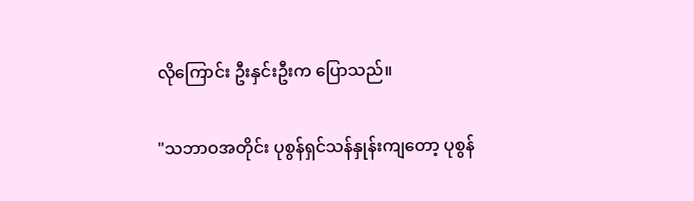လိုကြောင်း ဦးနှင်းဦးက ပြောသည်။

"သဘာဝအတိုင်း ပုစွန်ရှင်သန်နှုန်းကျတော့ ပုစွန်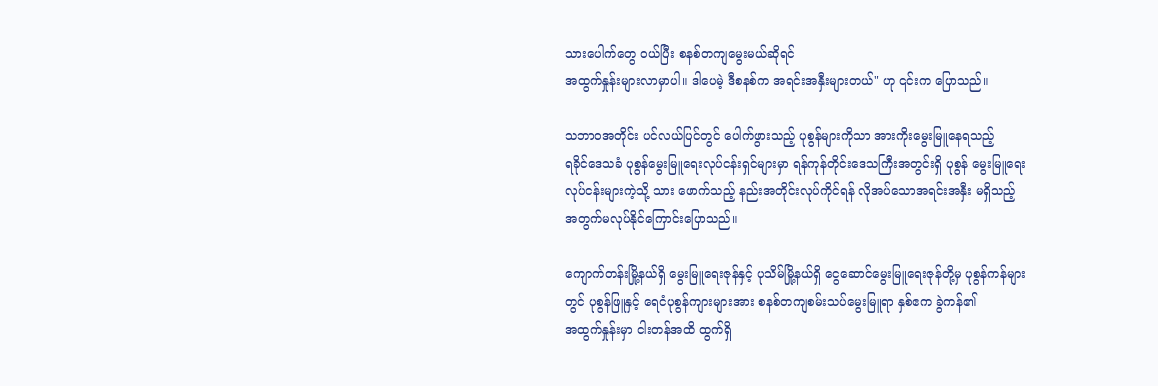သားပေါက်တွေ ၀ယ်ပြီး စနစ်တကျမွေးမယ်ဆိုရင်
အထွက်နှုန်းများလာမှာပါ။ ဒါပေမဲ့ ဒီစနစ်က အရင်းအနှီးများတယ်" ဟု ၎င်းက ပြောသည်။

သဘာဝအတိုင်း ပင်လယ်ပြင်တွင် ပေါက်ဖွားသည့် ပုစွန်များကိုသာ အားကိုးမွေးမြူနေရသည့်
ရခိုင်ဒေသခံ ပုစွန်မွေးမြူရေးလုပ်ငန်းရှင်များမှာ ရန်ကုန်တိုင်းဒေသကြီးအတွင်းရှိ ပုစွန် မွေးမြူရေး
လုပ်ငန်းများကဲ့သို့ သား ဖောက်သည့် နည်းအတိုင်းလုပ်ကိုင်ရန် လိုအပ်သောအရင်းအနှီး မရှိသည့်
အတွက်မလုပ်နိုင်ကြောင်းပြောသည်။

ကျောက်တန်းမြို့နယ်ရှိ မွေးမြူရေးဇုန်နှင့် ပုသိမ်မြို့နယ်ရှိ ငွေဆောင်မွေးမြူရေးဇုန်တို့မှ ပုစွန်ကန်များ
တွင် ပုစွန်ဖြူနှင့် ရေငံပုစွန်ကျားများအား စနစ်တကျစမ်းသပ်မွေးမြူရာ နှစ်ဧက ခွဲကန်၏
အထွက်နှုန်းမှာ ငါးတန်အထိ ထွက်ရှိ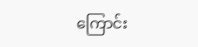ကြောင်း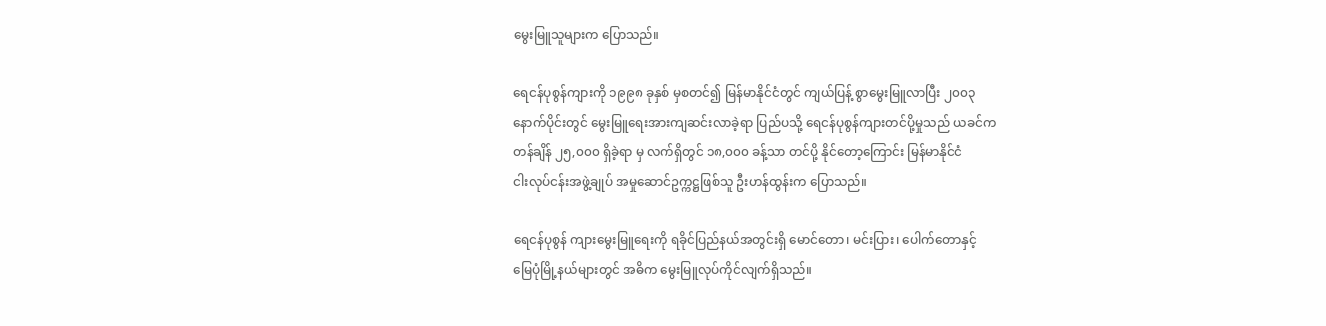မွေးမြူသူများက ပြောသည်။

ရေငန်ပုစွန်ကျားကို ၁၉၉၈ ခုနှစ် မှစတင်၍ မြန်မာနိုင်ငံတွင် ကျယ်ပြန့် စွာမွေးမြူလာပြီး ၂၀၀၃
နောက်ပိုင်းတွင် မွေးမြူရေးအားကျဆင်းလာခဲ့ရာ ပြည်ပသို့ ရေငန်ပုစွန်ကျားတင်ပို့မှုသည် ယခင်က
တန်ချိန် ၂၅,၀၀၀ ရှိခဲ့ရာ မှ လက်ရှိတွင် ၁၈,၀၀၀ ခန့်သာ တင်ပို့ နိုင်တော့ကြောင်း မြန်မာနိုင်ငံ
ငါးလုပ်ငန်းအဖွဲ့ချုပ် အမှုဆောင်ဥက္ကဋ္ဌဖြစ်သူ ဦးဟန်ထွန်းက ပြောသည်။

ရေငန်ပုစွန် ကျားမွေးမြူရေးကို ရခိုင်ပြည်နယ်အတွင်းရှိ မောင်တော၊ မင်းပြား၊ ပေါက်တောနှင့်
မြေပုံမြို့နယ်များတွင် အဓိက မွေးမြူလုပ်ကိုင်လျက်ရှိသည်။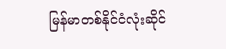မြန်မာတစ်နိုင်ငံလုံးဆိုင်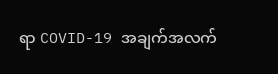ရာ COVID-19 အချက်အလက်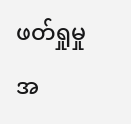ဖတ်ရှုမှုအ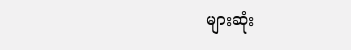များဆုံး